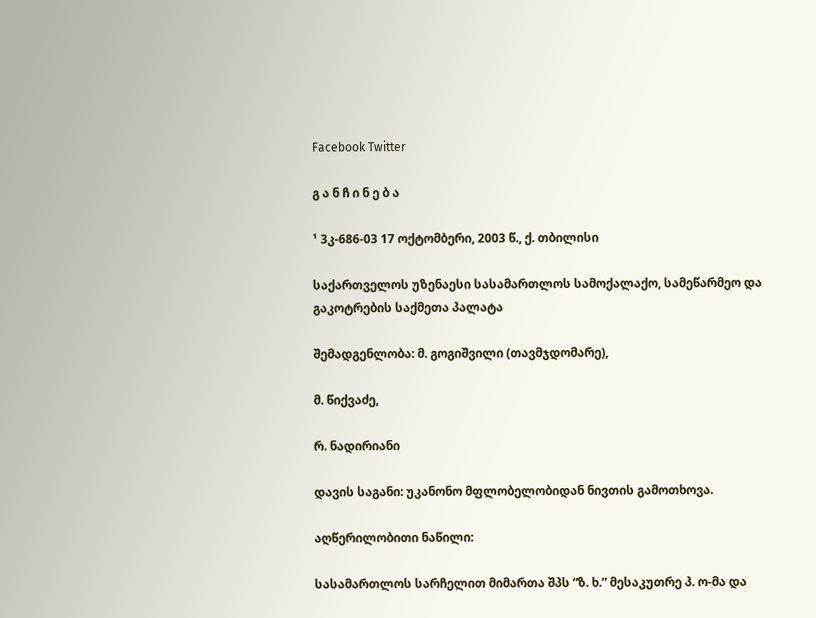Facebook Twitter

გ ა ნ ჩ ი ნ ე ბ ა

¹ 3კ-686-03 17 ოქტომბერი, 2003 წ., ქ. თბილისი

საქართველოს უზენაესი სასამართლოს სამოქალაქო, სამეწარმეო და გაკოტრების საქმეთა პალატა

შემადგენლობა: მ. გოგიშვილი (თავმჯდომარე),

მ. წიქვაძე,

რ. ნადირიანი

დავის საგანი: უკანონო მფლობელობიდან ნივთის გამოთხოვა.

აღწერილობითი ნაწილი:

სასამართლოს სარჩელით მიმართა შპს “ზ. ხ.” მესაკუთრე პ. ო-მა და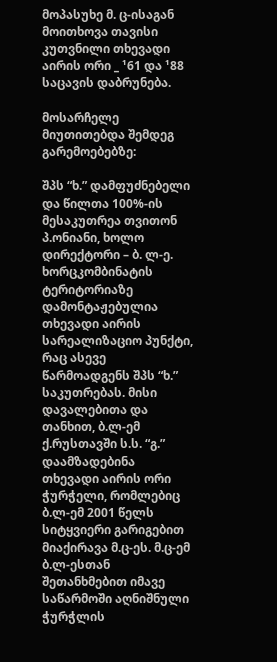მოპასუხე მ. ც-ისაგან მოითხოვა თავისი კუთვნილი თხევადი აირის ორი _ ¹61 და ¹88 საცავის დაბრუნება.

მოსარჩელე მიუთითებდა შემდეგ გარემოებებზე:

შპს “ხ.” დამფუძნებელი და წილთა 100%-ის მესაკუთრეა თვითონ პ.ონიანი, ხოლო დირექტორი – ბ. ლ-ე. ხორცკომბინატის ტერიტორიაზე დამონტაჟებულია თხევადი აირის სარეალიზაციო პუნქტი, რაც ასევე წარმოადგენს შპს “ხ.” საკუთრებას. მისი დავალებითა და თანხით, ბ.ლ-ემ ქ.რუსთავში ს.ს. “გ.” დაამზადებინა თხევადი აირის ორი ჭურჭელი, რომლებიც ბ.ლ-ემ 2001 წელს სიტყვიერი გარიგებით მიაქირავა მ.ც-ეს. მ.ც-ემ ბ.ლ-ესთან შეთანხმებით იმავე საწარმოში აღნიშნული ჭურჭლის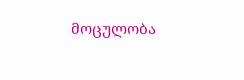მოცულობა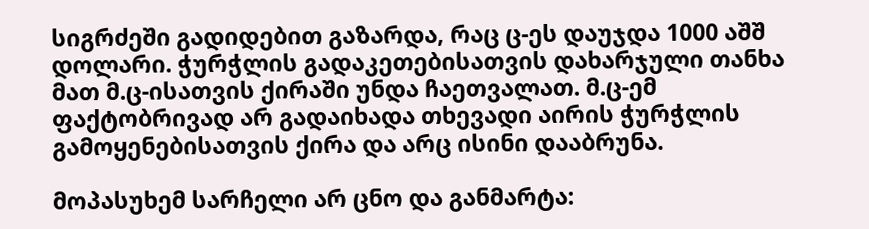სიგრძეში გადიდებით გაზარდა, რაც ც-ეს დაუჯდა 1000 აშშ დოლარი. ჭურჭლის გადაკეთებისათვის დახარჯული თანხა მათ მ.ც-ისათვის ქირაში უნდა ჩაეთვალათ. მ.ც-ემ ფაქტობრივად არ გადაიხადა თხევადი აირის ჭურჭლის გამოყენებისათვის ქირა და არც ისინი დააბრუნა.

მოპასუხემ სარჩელი არ ცნო და განმარტა: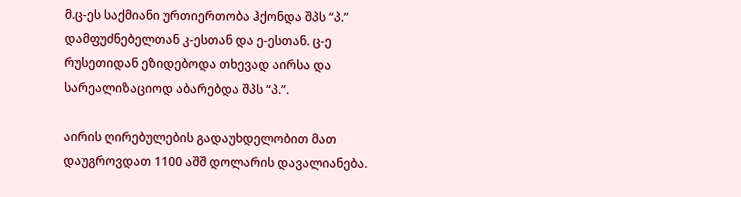მ.ც-ეს საქმიანი ურთიერთობა ჰქონდა შპს “პ.” დამფუძნებელთან კ-ესთან და ე-ესთან. ც-ე რუსეთიდან ეზიდებოდა თხევად აირსა და სარეალიზაციოდ აბარებდა შპს “პ.”.

აირის ღირებულების გადაუხდელობით მათ დაუგროვდათ 1100 აშშ დოლარის დავალიანება.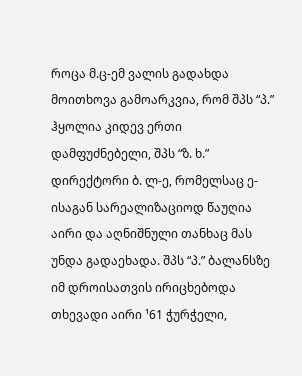როცა მ.ც-ემ ვალის გადახდა მოითხოვა გამოარკვია, რომ შპს “პ.” ჰყოლია კიდევ ერთი დამფუძნებელი, შპს “ზ. ხ.” დირექტორი ბ. ლ-ე, რომელსაც ე-ისაგან სარეალიზაციოდ წაუღია აირი და აღნიშნული თანხაც მას უნდა გადაეხადა. შპს “პ.” ბალანსზე იმ დროისათვის ირიცხებოდა თხევადი აირი ¹61 ჭურჭელი,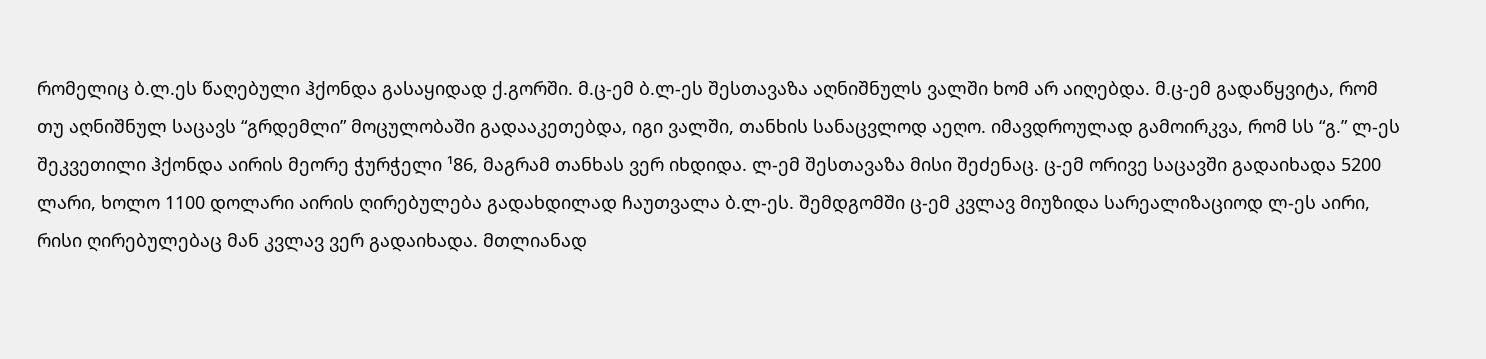რომელიც ბ.ლ.ეს წაღებული ჰქონდა გასაყიდად ქ.გორში. მ.ც-ემ ბ.ლ-ეს შესთავაზა აღნიშნულს ვალში ხომ არ აიღებდა. მ.ც-ემ გადაწყვიტა, რომ თუ აღნიშნულ საცავს “გრდემლი” მოცულობაში გადააკეთებდა, იგი ვალში, თანხის სანაცვლოდ აეღო. იმავდროულად გამოირკვა, რომ სს “გ.” ლ-ეს შეკვეთილი ჰქონდა აირის მეორე ჭურჭელი ¹86, მაგრამ თანხას ვერ იხდიდა. ლ-ემ შესთავაზა მისი შეძენაც. ც-ემ ორივე საცავში გადაიხადა 5200 ლარი, ხოლო 1100 დოლარი აირის ღირებულება გადახდილად ჩაუთვალა ბ.ლ-ეს. შემდგომში ც-ემ კვლავ მიუზიდა სარეალიზაციოდ ლ-ეს აირი, რისი ღირებულებაც მან კვლავ ვერ გადაიხადა. მთლიანად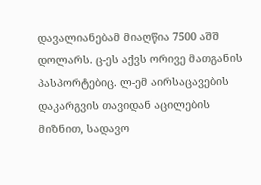დავალიანებამ მიაღწია 7500 აშშ დოლარს. ც-ეს აქვს ორივე მათგანის პასპორტებიც. ლ-ემ აირსაცავების დაკარგვის თავიდან აცილების მიზნით, სადავო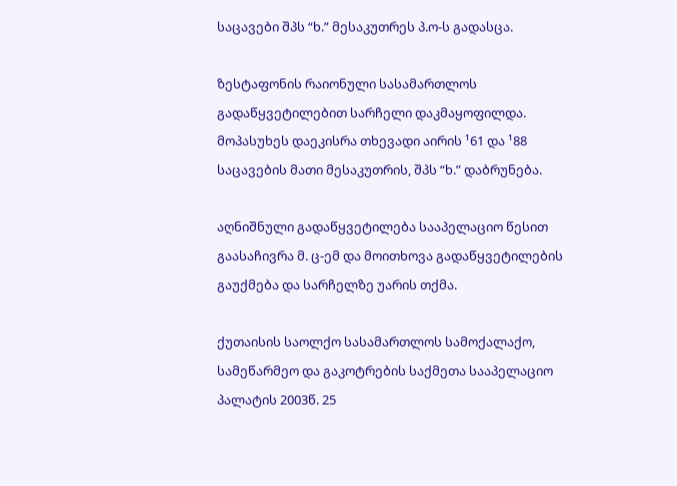საცავები შპს “ხ.” მესაკუთრეს პ.ო-ს გადასცა.

ზესტაფონის რაიონული სასამართლოს გადაწყვეტილებით სარჩელი დაკმაყოფილდა. მოპასუხეს დაეკისრა თხევადი აირის ¹61 და ¹88 საცავების მათი მესაკუთრის, შპს “ხ.” დაბრუნება.

აღნიშნული გადაწყვეტილება სააპელაციო წესით გაასაჩივრა მ. ც-ემ და მოითხოვა გადაწყვეტილების გაუქმება და სარჩელზე უარის თქმა.

ქუთაისის საოლქო სასამართლოს სამოქალაქო, სამეწარმეო და გაკოტრების საქმეთა სააპელაციო პალატის 2003წ. 25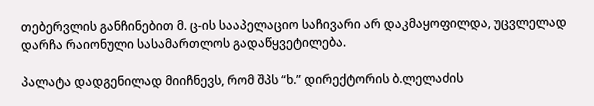თებერვლის განჩინებით მ. ც-ის სააპელაციო საჩივარი არ დაკმაყოფილდა, უცვლელად დარჩა რაიონული სასამართლოს გადაწყვეტილება.

პალატა დადგენილად მიიჩნევს, რომ შპს “ხ.” დირექტორის ბ.ლელაძის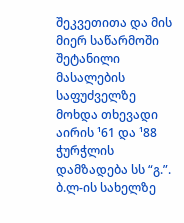შეკვეთითა და მის მიერ საწარმოში შეტანილი მასალების საფუძველზე მოხდა თხევადი აირის ¹61 და ¹88 ჭურჭლის დამზადება სს “გ.”. ბ.ლ-ის სახელზე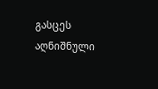გასცეს აღნიშნული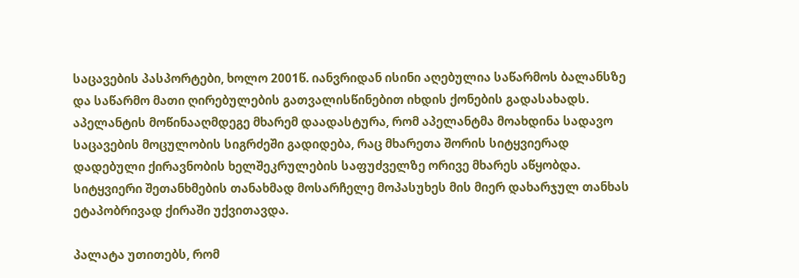საცავების პასპორტები, ხოლო 2001წ. იანვრიდან ისინი აღებულია საწარმოს ბალანსზე და საწარმო მათი ღირებულების გათვალისწინებით იხდის ქონების გადასახადს. აპელანტის მოწინააღმდეგე მხარემ დაადასტურა, რომ აპელანტმა მოახდინა სადავო საცავების მოცულობის სიგრძეში გადიდება, რაც მხარეთა შორის სიტყვიერად დადებული ქირავნობის ხელშეკრულების საფუძველზე ორივე მხარეს აწყობდა. სიტყვიერი შეთანხმების თანახმად მოსარჩელე მოპასუხეს მის მიერ დახარჯულ თანხას ეტაპობრივად ქირაში უქვითავდა.

პალატა უთითებს, რომ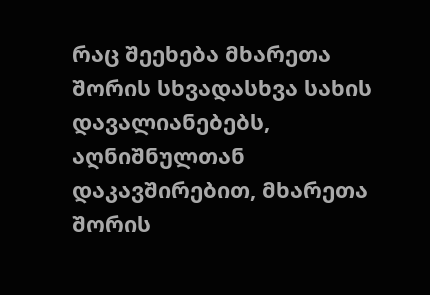რაც შეეხება მხარეთა შორის სხვადასხვა სახის დავალიანებებს, აღნიშნულთან დაკავშირებით, მხარეთა შორის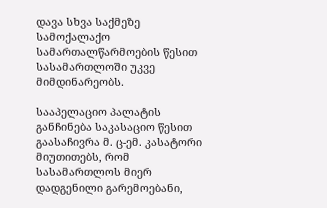დავა სხვა საქმეზე სამოქალაქო სამართალწარმოების წესით სასამართლოში უკვე მიმდინარეობს.

სააპელაციო პალატის განჩინება საკასაციო წესით გაასაჩივრა მ. ც-ემ. კასატორი მიუთითებს, რომ სასამართლოს მიერ დადგენილი გარემოებანი,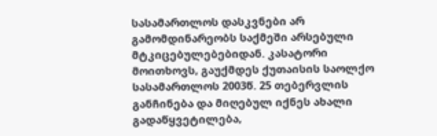სასამართლოს დასკვნები არ გამომდინარეობს საქმეში არსებული მტკიცებულებებიდან. კასატორი მოითხოვს, გაუქმდეს ქუთაისის საოლქო სასამართლოს 2003წ. 25 თებერვლის განჩინება და მიღებულ იქნეს ახალი გადაწყვეტილება,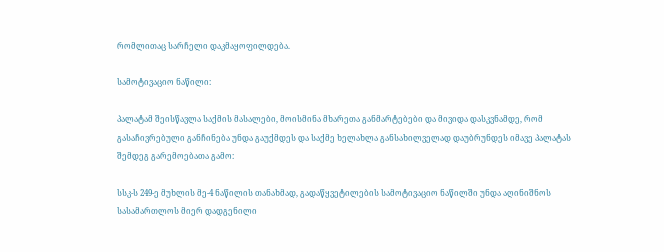რომლითაც სარჩელი დაკმაყოფილდება.

სამოტივაციო ნაწილი:

პალატამ შეისწავლა საქმის მასალები, მოისმინა მხარეთა განმარტებები და მივიდა დასკვნამდე, რომ გასაჩივრებული განჩინება უნდა გაუქმდეს და საქმე ხელახლა განსახილველად დაუბრუნდეს იმავე პალატას შემდეგ გარემოებათა გამო:

სსკ-ს 249-ე მუხლის მე-4 ნაწილის თანახმად, გადაწყვეტილების სამოტივაციო ნაწილში უნდა აღინიშნოს სასამართლოს მიერ დადგენილი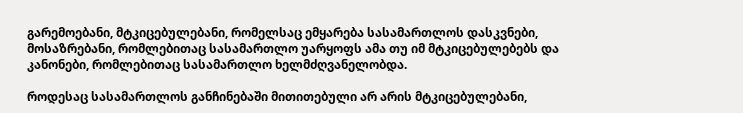გარემოებანი, მტკიცებულებანი, რომელსაც ემყარება სასამართლოს დასკვნები, მოსაზრებანი, რომლებითაც სასამართლო უარყოფს ამა თუ იმ მტკიცებულებებს და კანონები, რომლებითაც სასამართლო ხელმძღვანელობდა.

როდესაც სასამართლოს განჩინებაში მითითებული არ არის მტკიცებულებანი,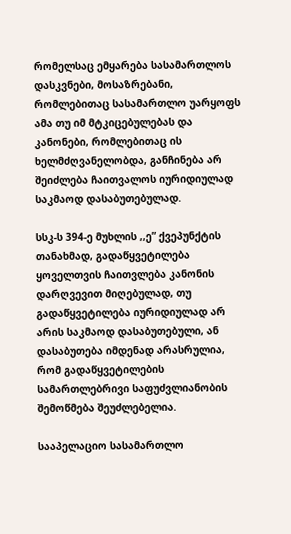რომელსაც ემყარება სასამართლოს დასკვნები, მოსაზრებანი, რომლებითაც სასამართლო უარყოფს ამა თუ იმ მტკიცებულებას და კანონები, რომლებითაც ის ხელმძღვანელობდა, განჩინება არ შეიძლება ჩაითვალოს იურიდიულად საკმაოდ დასაბუთებულად.

სსკ-ს 394-ე მუხლის ,,ე” ქვეპუნქტის თანახმად, გადაწყვეტილება ყოველთვის ჩაითვლება კანონის დარღვევით მიღებულად, თუ გადაწყვეტილება იურიდიულად არ არის საკმაოდ დასაბუთებული, ან დასაბუთება იმდენად არასრულია, რომ გადაწყვეტილების სამართლებრივი საფუძვლიანობის შემოწმება შეუძლებელია.

სააპელაციო სასამართლო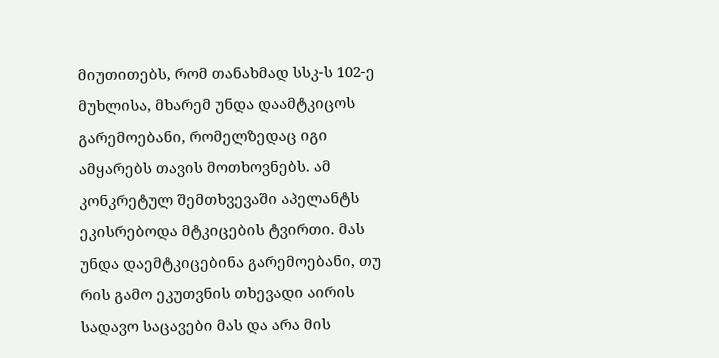მიუთითებს, რომ თანახმად სსკ-ს 102-ე მუხლისა, მხარემ უნდა დაამტკიცოს გარემოებანი, რომელზედაც იგი ამყარებს თავის მოთხოვნებს. ამ კონკრეტულ შემთხვევაში აპელანტს ეკისრებოდა მტკიცების ტვირთი. მას უნდა დაემტკიცებინა გარემოებანი, თუ რის გამო ეკუთვნის თხევადი აირის სადავო საცავები მას და არა მის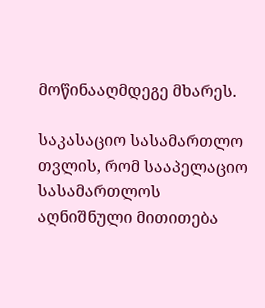მოწინააღმდეგე მხარეს.

საკასაციო სასამართლო თვლის, რომ სააპელაციო სასამართლოს აღნიშნული მითითება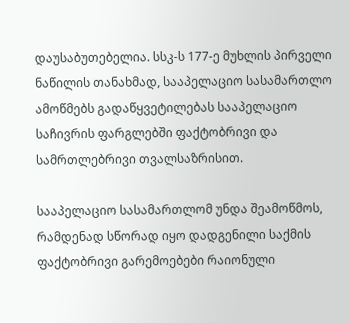დაუსაბუთებელია. სსკ-ს 177-ე მუხლის პირველი ნაწილის თანახმად, სააპელაციო სასამართლო ამოწმებს გადაწყვეტილებას სააპელაციო საჩივრის ფარგლებში ფაქტობრივი და სამრთლებრივი თვალსაზრისით.

სააპელაციო სასამართლომ უნდა შეამოწმოს, რამდენად სწორად იყო დადგენილი საქმის ფაქტობრივი გარემოებები რაიონული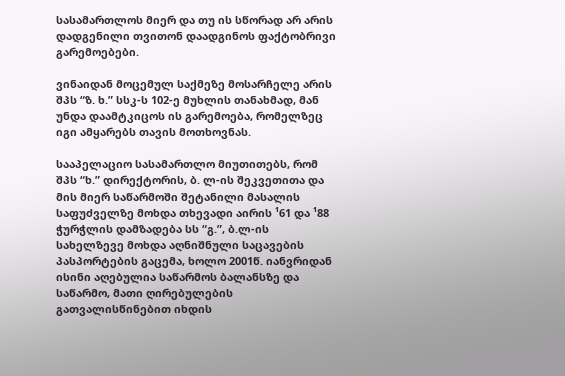სასამართლოს მიერ და თუ ის სწორად არ არის დადგენილი თვითონ დაადგინოს ფაქტობრივი გარემოებები.

ვინაიდან მოცემულ საქმეზე მოსარჩელე არის შპს “ზ. ხ.” სსკ-ს 102-ე მუხლის თანახმად, მან უნდა დაამტკიცოს ის გარემოება, რომელზეც იგი ამყარებს თავის მოთხოვნას.

სააპელაციო სასამართლო მიუთითებს, რომ შპს “ხ.” დირექტორის, ბ. ლ-ის შეკვეთითა და მის მიერ საწარმოში შეტანილი მასალის საფუძველზე მოხდა თხევადი აირის ¹61 და ¹88 ჭურჭლის დამზადება სს “გ.”, ბ.ლ-ის სახელზევე მოხდა აღნიშნული საცავების პასპორტების გაცემა, ხოლო 2001წ. იანვრიდან ისინი აღებულია საწარმოს ბალანსზე და საწარმო, მათი ღირებულების გათვალისწინებით იხდის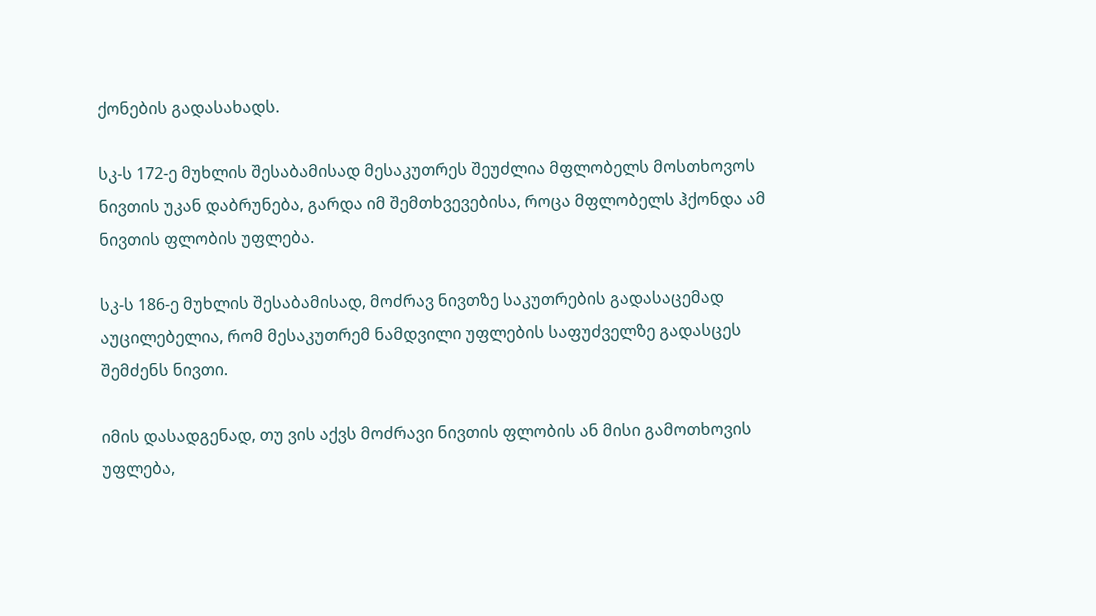ქონების გადასახადს.

სკ-ს 172-ე მუხლის შესაბამისად მესაკუთრეს შეუძლია მფლობელს მოსთხოვოს ნივთის უკან დაბრუნება, გარდა იმ შემთხვევებისა, როცა მფლობელს ჰქონდა ამ ნივთის ფლობის უფლება.

სკ-ს 186-ე მუხლის შესაბამისად, მოძრავ ნივთზე საკუთრების გადასაცემად აუცილებელია, რომ მესაკუთრემ ნამდვილი უფლების საფუძველზე გადასცეს შემძენს ნივთი.

იმის დასადგენად, თუ ვის აქვს მოძრავი ნივთის ფლობის ან მისი გამოთხოვის უფლება,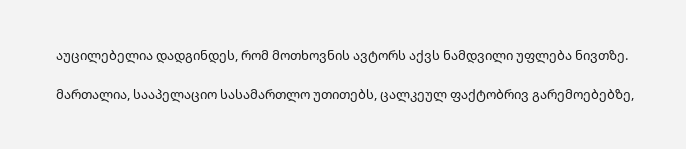აუცილებელია დადგინდეს, რომ მოთხოვნის ავტორს აქვს ნამდვილი უფლება ნივთზე.

მართალია, სააპელაციო სასამართლო უთითებს, ცალკეულ ფაქტობრივ გარემოებებზე,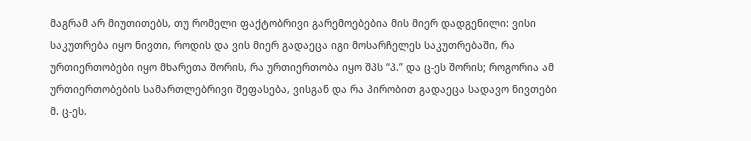მაგრამ არ მიუთითებს, თუ რომელი ფაქტობრივი გარემოებებია მის მიერ დადგენილი: ვისი საკუთრება იყო ნივთი, როდის და ვის მიერ გადაეცა იგი მოსარჩელეს საკუთრებაში, რა ურთიერთობები იყო მხარეთა შორის, რა ურთიერთობა იყო შპს “პ.” და ც-ეს შორის; როგორია ამ ურთიერთობების სამართლებრივი შეფასება, ვისგან და რა პირობით გადაეცა სადავო ნივთები მ. ც-ეს.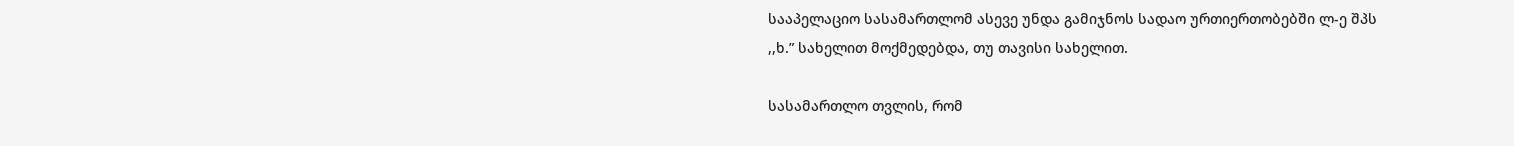სააპელაციო სასამართლომ ასევე უნდა გამიჯნოს სადაო ურთიერთობებში ლ-ე შპს ,,ხ.” სახელით მოქმედებდა, თუ თავისი სახელით.

სასამართლო თვლის, რომ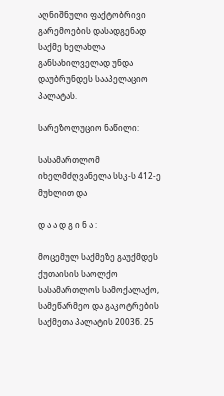აღნიშნული ფაქტობრივი გარემოების დასადგენად საქმე ხელახლა განსახილველად უნდა დაუბრუნდეს სააპელაციო პალატას.

სარეზოლუციო ნაწილი:

სასამართლომ იხელმძღვანელა სსკ-ს 412-ე მუხლით და

დ ა ა დ გ ი ნ ა :

მოცემულ საქმეზე გაუქმდეს ქუთაისის საოლქო სასამართლოს სამოქალაქო, სამეწარმეო და გაკოტრების საქმეთა პალატის 2003წ. 25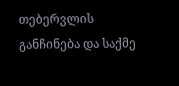თებერვლის განჩინება და საქმე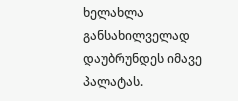ხელახლა განსახილველად დაუბრუნდეს იმავე პალატას.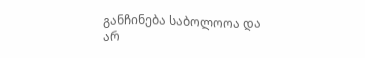განჩინება საბოლოოა და არ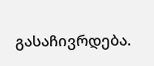გასაჩივრდება.